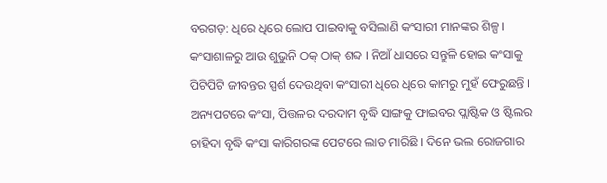ବରଗଡ଼: ଧିରେ ଧିରେ ଲୋପ ପାଇବାକୁ ବସିଲାଣି କଂସାରୀ ମାନଙ୍କର ଶିଳ୍ପ । କଂସାଶାଳରୁ ଆଉ ଶୁଭୁନି ଠକ୍ ଠାକ୍ ଶବ୍ଦ । ନିଆଁ ଧାସରେ ସନ୍ତୁଳି ହୋଇ କଂସାକୁ ପିଟିପିଟି ଜୀବନ୍ତର ସ୍ପର୍ଶ ଦେଉଥିବା କଂସାରୀ ଧିରେ ଧିରେ କାମରୁ ମୁହଁ ଫେରୁଛନ୍ତି । ଅନ୍ୟପଟରେ କଂସା, ପିତ୍ତଳର ଦରଦାମ ବୃଦ୍ଧି ସାଙ୍ଗକୁ ଫାଇବର ପ୍ଲାଷ୍ଟିକ ଓ ଷ୍ଟିଲର ଚାହିଦା ବୃଦ୍ଧି କଂସା କାରିଗରଙ୍କ ପେଟରେ ଲାତ ମାରିଛି । ଦିନେ ଭଲ ରୋଜଗାର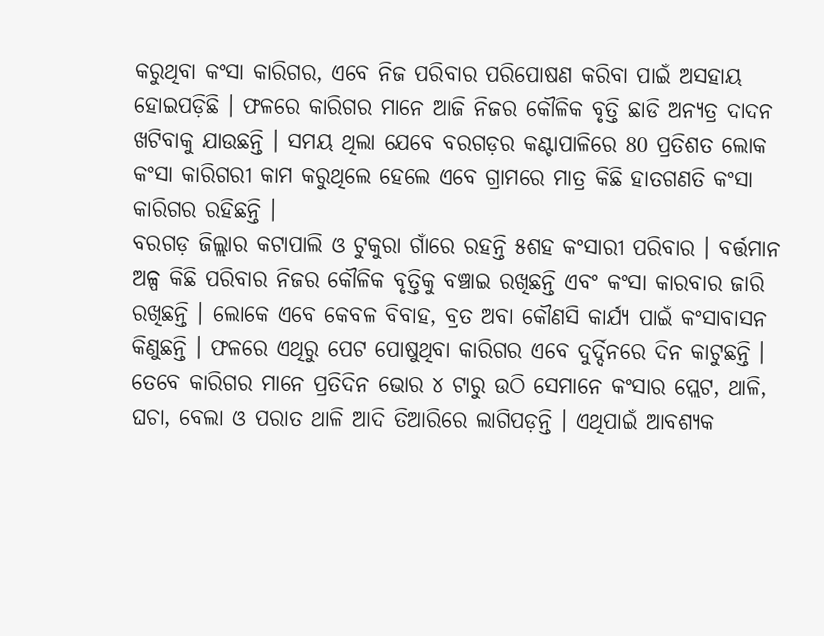କରୁଥିବା କଂସା କାରିଗର, ଏବେ ନିଜ ପରିବାର ପରିପୋଷଣ କରିବା ପାଇଁ ଅସହାୟ ହୋଇପଡ଼ିଛି । ଫଳରେ କାରିଗର ମାନେ ଆଜି ନିଜର କୌଳିକ ବୃତ୍ତି ଛାଡି ଅନ୍ୟତ୍ର ଦାଦନ ଖଟିବାକୁ ଯାଉଛନ୍ତି । ସମୟ ଥିଲା ଯେବେ ବରଗଡ଼ର କଣ୍ଟାପାଳିରେ 80 ପ୍ରତିଶତ ଲୋକ କଂସା କାରିଗରୀ କାମ କରୁଥିଲେ ହେଲେ ଏବେ ଗ୍ରାମରେ ମାତ୍ର କିଛି ହାତଗଣତି କଂସା କାରିଗର ରହିଛନ୍ତି ।
ବରଗଡ଼ ଜିଲ୍ଲାର କଟାପାଲି ଓ ଟୁକୁରା ଗାଁରେ ରହନ୍ତି ୫ଶହ କଂସାରୀ ପରିବାର । ବର୍ତ୍ତମାନ ଅଳ୍ପ କିଛି ପରିବାର ନିଜର କୌଳିକ ବୃତ୍ତିକୁ ବଞ୍ଚାଇ ରଖିଛନ୍ତି ଏବଂ କଂସା କାରବାର ଜାରି ରଖିଛନ୍ତି । ଲୋକେ ଏବେ କେବଳ ବିବାହ, ବ୍ରତ ଅବା କୌଣସି କାର୍ଯ୍ୟ ପାଇଁ କଂସାବାସନ କିଣୁଛନ୍ତି । ଫଳରେ ଏଥିରୁ ପେଟ ପୋଷୁଥିବା କାରିଗର ଏବେ ଦୁର୍ଦ୍ଦିନରେ ଦିନ କାଟୁଛନ୍ତି । ତେବେ କାରିଗର ମାନେ ପ୍ରତିଦିନ ଭୋର ୪ ଟାରୁ ଉଠି ସେମାନେ କଂସାର ପ୍ଲେଟ, ଥାଳି, ଘଚା, ବେଲା ଓ ପରାତ ଥାଳି ଆଦି ତିଆରିରେ ଲାଗିପଡ଼ନ୍ତି । ଏଥିପାଇଁ ଆବଶ୍ୟକ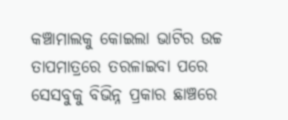କଞ୍ଚାମାଲକୁ କୋଇଲା ଭାଟିର ଉଚ୍ଚ ତାପମାତ୍ରରେ ତରଳାଇବା ପରେ ସେସବୁକୁ ବିଭିନ୍ନ ପ୍ରକାର ଛାଞ୍ଚରେ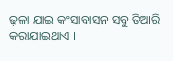ଢ଼ଳା ଯାଇ କଂସାବାସନ ସବୁ ତିଆରି କରାଯାଇଥାଏ ।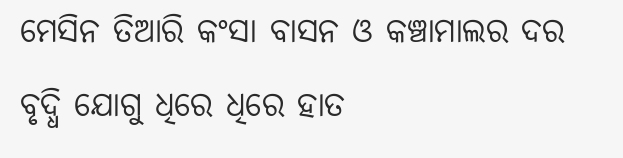ମେସିନ ତିଆରି କଂସା ବାସନ ଓ କଞ୍ଚାମାଲର ଦର ବୃଦ୍ଧି ଯୋଗୁ ଧିରେ ଧିରେ ହାତ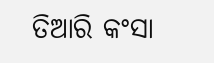ତିଆରି କଂସା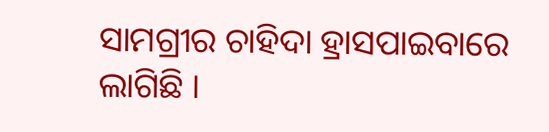ସାମଗ୍ରୀର ଚାହିଦା ହ୍ରାସପାଇବାରେ ଲାଗିଛି ।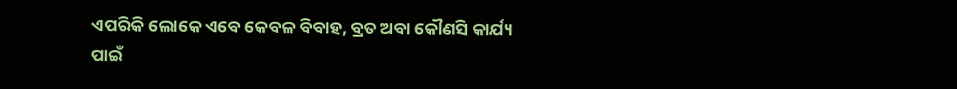ଏପରିକି ଲୋକେ ଏବେ କେବଳ ବିବାହ, ବ୍ରତ ଅବା କୌଣସି କାର୍ଯ୍ୟ ପାଇଁ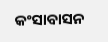କଂସାବାସନ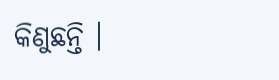କିଣୁଛନ୍ତି ।